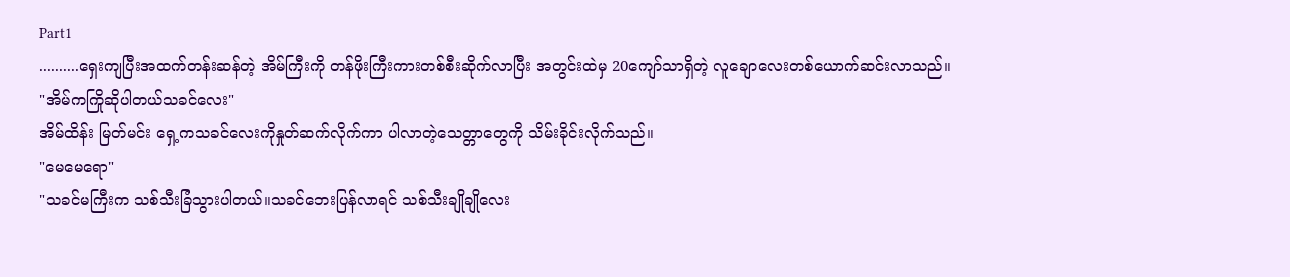Part1
..........ရှေးကျပြီးအထက်တန်းဆန်တဲ့ အိမ်ကြီးကို တန်ဖိုးကြီးကားတစ်စီးဆိုက်လာပြီး အတွင်းထဲမှ 20ကျော်သာရှိတဲ့ လူချောလေးတစ်ယောက်ဆင်းလာသည်။
"အိမ်ကကြိုဆိုပါတယ်သခင်လေး"
အိမ်ထိန်း မြတ်မင်း ရှေ့ကသခင်လေးကိုနှုတ်ဆက်လိုက်ကာ ပါလာတဲ့သေတ္တာတွေကို သိမ်းခိုင်းလိုက်သည်။
"မေမေရော"
"သခင်မကြီးက သစ်သီးခြံသွားပါတယ်။သခင်ဘေးပြန်လာရင် သစ်သီးချိုချိုလေး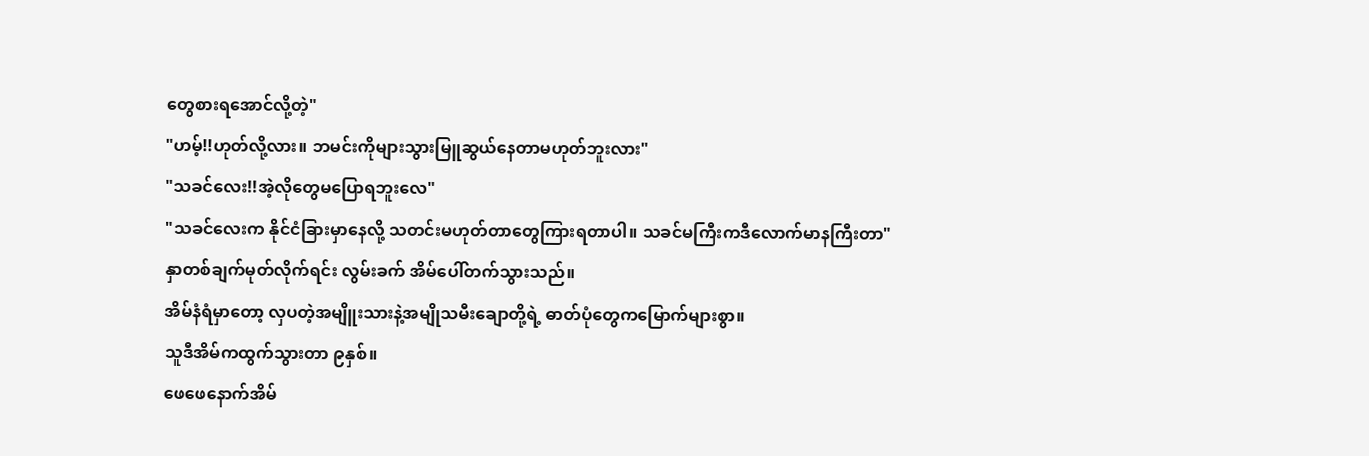တွေစားရအောင်လို့တဲ့"
"ဟမ့်!!ဟုတ်လို့လား။ ဘမင်းကိုများသွားမြူဆွယ်နေတာမဟုတ်ဘူးလား"
"သခင်လေး!!အဲ့လိုတွေမပြောရဘူးလေ"
"သခင်လေးက နိုင်ငံခြားမှာနေလို့ သတင်းမဟုတ်တာတွေကြားရတာပါ။ သခင်မကြီးကဒီလောက်မာနကြီးတာ"
နှာတစ်ချက်မုတ်လိုက်ရင်း လွမ်းခက် အိမ်ပေါ်တက်သွားသည်။
အိမ်နံရံမှာတော့ လှပတဲ့အမျိူးသားနဲ့အမျိုသမီးချောတို့ရဲ့ ဓာတ်ပုံတွေကမြောက်များစွာ။
သူဒီအိမ်ကထွက်သွားတာ ၉နှစ်။
ဖေဖေနောက်အိမ်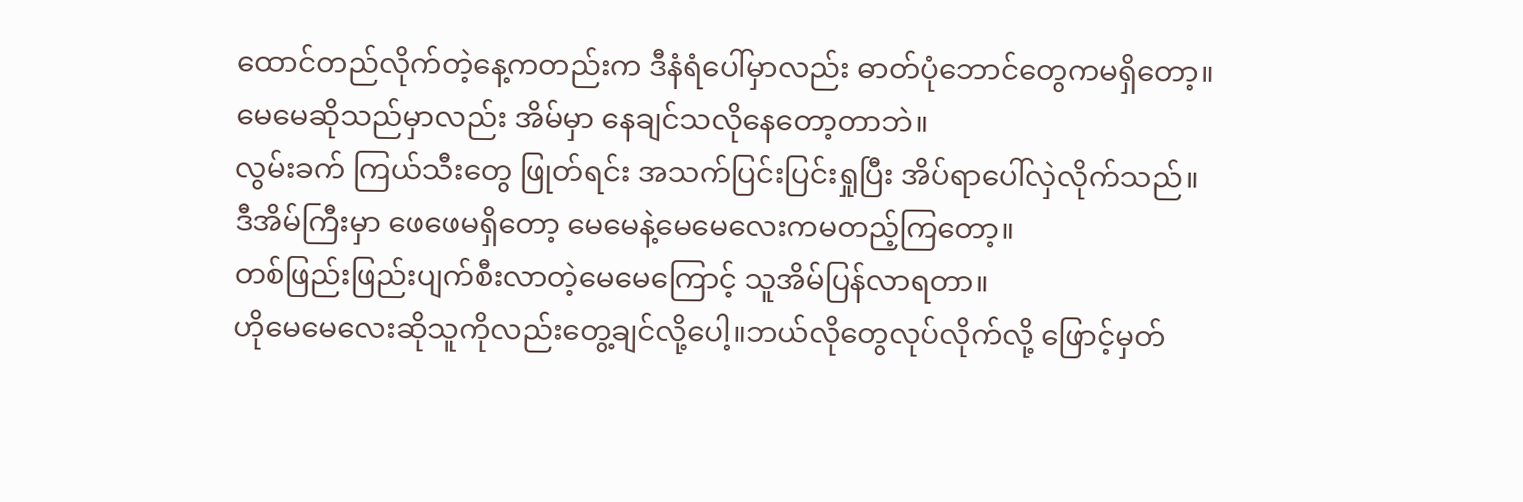ထောင်တည်လိုက်တဲ့နေ့ကတည်းက ဒီနံရံပေါ်မှာလည်း ဓာတ်ပုံဘောင်တွေကမရှိတော့။
မေမေဆိုသည်မှာလည်း အိမ်မှာ နေချင်သလိုနေတော့တာဘဲ။
လွမ်းခက် ကြယ်သီးတွေ ဖြုတ်ရင်း အသက်ပြင်းပြင်းရှုပြီး အိပ်ရာပေါ်လှဲလိုက်သည်။
ဒီအိမ်ကြီးမှာ ဖေဖေမရှိတော့ မေမေနဲ့မေမေလေးကမတည့်ကြတော့။
တစ်ဖြည်းဖြည်းပျက်စီးလာတဲ့မေမေကြောင့် သူအိမ်ပြန်လာရတာ။
ဟိုမေမေလေးဆိုသူကိုလည်းတွေ့ချင်လို့ပေါ့။ဘယ်လိုတွေလုပ်လိုက်လို့ ဖြောင့်မှတ်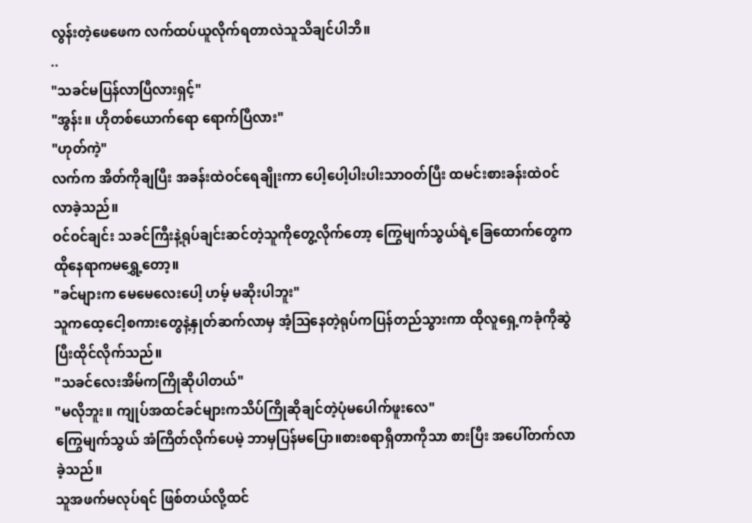လွန်းတဲ့ဖေဖေက လက်ထပ်ယူလိုက်ရတာလဲသူသိချင်ပါဘိ။
..
"သခင်မပြန်လာပြီလားရှင့်"
"အွန်း။ ဟိုတစ်ယောက်ရော ရောက်ပြီလား"
"ဟုတ်ကဲ့"
လက်က အိတ်ကိုချပြီး အခန်းထဲဝင်ရေချိုးကာ ပေါ့ပေါ့ပါးပါးသာဝတ်ပြီး ထမင်းစားခန်းထဲဝင်လာခဲ့သည်။
ဝင်ဝင်ချင်း သခင်ကြီးနဲ့ရုပ်ချင်းဆင်တဲ့သူကိုတွေ့လိုက်တော့ ကြွေမျက်သွယ်ရဲ့ခြေထောက်တွေကထိုနေရာကမရွှေ့တော့။
"ခင်များက မေမေလေးပေါ့ ဟမ့် မဆိုးပါဘူး"
သူကထေ့ငေါ့စကားတွေနဲ့နှုတ်ဆက်လာမှ အံ့ဩနေတဲ့ရုပ်ကပြန်တည်သွားကာ ထိုလူရှေ့ကခုံကိုဆွဲပြီးထိုင်လိုက်သည်။
"သခင်လေးအိမ်ကကြိုဆိုပါတယ်"
"မလိုဘူး။ ကျုပ်အထင်ခင်များကသိပ်ကြိုဆိုချင်တဲ့ပုံမပေါက်ဖူးလေ"
ကြွေမျက်သွယ် အံကြိတ်လိုက်ပေမဲ့ ဘာမှပြန်မပြော။စားစရာရှိတာကိုသာ စားပြီး အပေါ်တက်လာခဲ့သည်။
သူအဖက်မလုပ်ရင် ဖြစ်တယ်လို့ထင်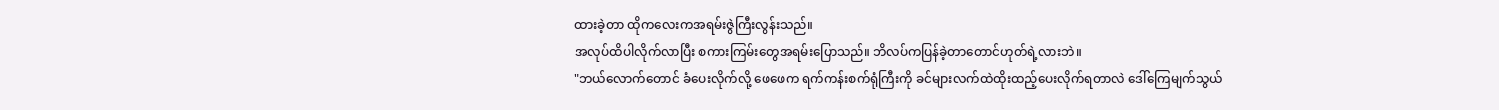ထားခဲ့တာ ထိုကလေးကအရမ်းဇွဲကြီးလွန်းသည်။
အလုပ်ထိပါလိုက်လာပြီး စကားကြမ်းတွေအရမ်းပြောသည်။ ဘိလပ်ကပြန်ခဲ့တာတောင်ဟုတ်ရဲ့လားဘဲ။
"ဘယ်လောက်တောင် ခံပေးလိုက်လို့ ဖေဖေက ရက်ကန်းစက်ရုံကြီးကို ခင်များလက်ထဲထိုးထည့်ပေးလိုက်ရတာလဲ ဒေါ်ကြေမျက်သွယ်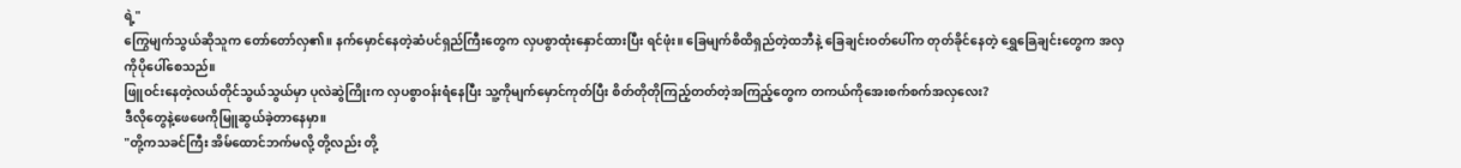ရဲ့"
ကြွေမျက်သွယ်ဆိုသူက တော်တော်လှ၏။ နက်မှောင်နေတဲ့ဆံပင်ရှည်ကြီးတွေက လှပစွာထုံးနှောင်ထားပြီး ရင်ဖုံး။ ခြေမျက်စိထိရှည်တဲ့ထဘီနဲ့ ခြေချင်းဝတ်ပေါ်က တုတ်ခိုင်နေတဲ့ ရွှေခြေချင်းတွေက အလှကိုပိုပေါ်စေသည်။
ဖြူဝင်းနေတဲ့လယ်တိုင်သွယ်သွယ်မှာ ပုလဲဆွဲကြိုးက လှပစွာဝန်းရံနေပြီး သူ့ကိုမျက်မှောင်ကုတ်ပြီး စိတ်တိုတိုကြည့်တတ်တဲ့အကြည့်တွေက တကယ်ကိုအေးစက်စက်အလှလေး?
ဒီလိုတွေနဲ့ဖေဖေကိုမြူဆွယ်ခဲ့တာနေမှာ။
"တို့ကသခင်ကြီး အိမ်ထောင်ဘက်မလို့ တို့လည်း တို့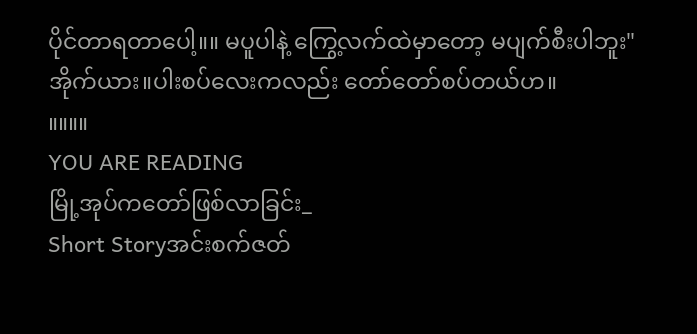ပိုင်တာရတာပေါ့။။ မပူပါနဲ့ ကြွေ့လက်ထဲမှာတော့ မပျက်စီးပါဘူး"
အိုက်ယား။ပါးစပ်လေးကလည်း တော်တော်စပ်တယ်ဟ။
။။။။
YOU ARE READING
မြို့အုပ်ကတော်ဖြစ်လာခြင်း_
Short Storyအင်းစက်ဇတ်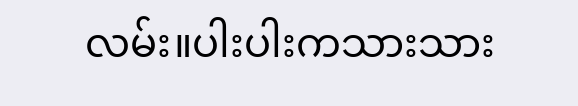လမ်း။ပါးပါးကသားသား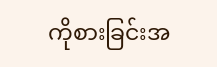ကိုစားခြင်းအ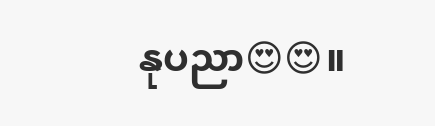နုပညာ😍😍။